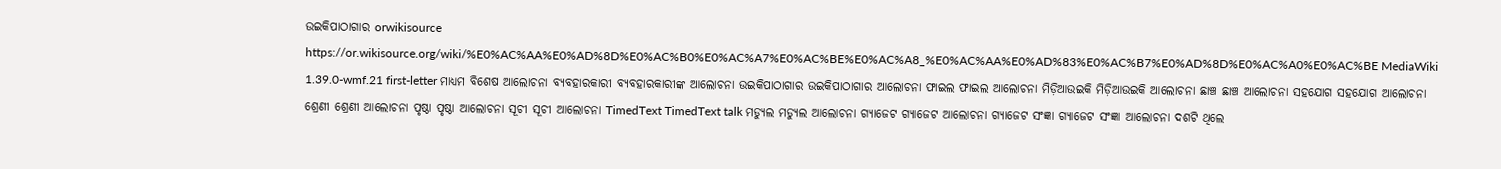ଉଇକିପାଠାଗାର orwikisource https://or.wikisource.org/wiki/%E0%AC%AA%E0%AD%8D%E0%AC%B0%E0%AC%A7%E0%AC%BE%E0%AC%A8_%E0%AC%AA%E0%AD%83%E0%AC%B7%E0%AD%8D%E0%AC%A0%E0%AC%BE MediaWiki 1.39.0-wmf.21 first-letter ମାଧ୍ୟମ ବିଶେଷ ଆଲୋଚନା ବ୍ୟବହାରକାରୀ ବ୍ୟବହାରକାରୀଙ୍କ ଆଲୋଚନା ଉଇକିପାଠାଗାର ଉଇକିପାଠାଗାର ଆଲୋଚନା ଫାଇଲ ଫାଇଲ ଆଲୋଚନା ମିଡ଼ିଆଉଇକି ମିଡ଼ିଆଉଇକି ଆଲୋଚନା ଛାଞ୍ଚ ଛାଞ୍ଚ ଆଲୋଚନା ସହଯୋଗ ସହଯୋଗ ଆଲୋଚନା ଶ୍ରେଣୀ ଶ୍ରେଣୀ ଆଲୋଚନା ପୃଷ୍ଠା ପୃଷ୍ଠା ଆଲୋଚନା ସୂଚୀ ସୂଚୀ ଆଲୋଚନା TimedText TimedText talk ମଡ୍ୟୁଲ ମଡ୍ୟୁଲ ଆଲୋଚନା ଗ୍ୟାଜେଟ ଗ୍ୟାଜେଟ ଆଲୋଚନା ଗ୍ୟାଜେଟ ସଂଜ୍ଞା ଗ୍ୟାଜେଟ ସଂଜ୍ଞା ଆଲୋଚନା ଦଶଟି ଥିଲେ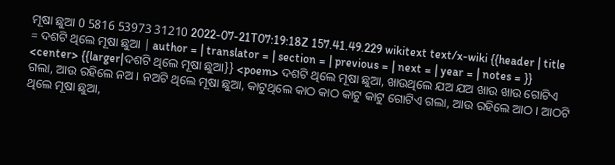ମୂଷା ଛୁଆ 0 5816 53973 31210 2022-07-21T07:19:18Z 157.41.49.229 wikitext text/x-wiki {{header | title = ଦଶଟି ଥିଲେ ମୂଷା ଛୁଆ | author = | translator = | section = | previous = | next = | year = | notes = }} <center> {{larger|ଦଶଟି ଥିଲେ ମୂଷା ଛୁଆ}} <poem> ଦଶଟି ଥିଲେ ମୂଷା ଛୁଆ, ଖାଉଥିଲେ ଯଅ ଯଅ ଖାଉ ଖାଉ ଗୋଟିଏ ଗଲା, ଆଉ ରହିଲେ ନଅ । ନଅଟି ଥିଲେ ମୂଷା ଛୁଆ, କାଟୁଥିଲେ କାଠ କାଠ କାଟୁ କାଟୁ ଗୋଟିଏ ଗଲା, ଆଉ ରହିଲେ ଆଠ । ଆଠଟି ଥିଲେ ମୂଷା ଛୁଆ,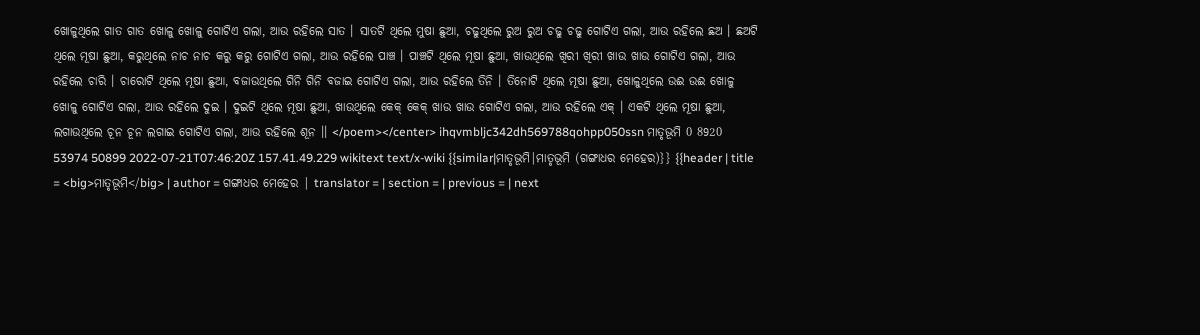ଖୋଳୁଥିଲେ ଗାତ ଗାତ ଖୋଳୁ ଖୋଳୁ ଗୋଟିଏ ଗଲା, ଆଉ ରହିଲେ ସାତ । ସାତଟି ଥିଲେ ମୁଷା ଛୁଆ, ଚଢୁଥିଲେ ରୁଅ ରୁଅ ଚଢୁ ଚଢୁ ଗୋଟିଏ ଗଲା, ଆଉ ରହିଲେ ଛଅ । ଛଅଟି ଥିଲେ ମୂଷା ଛୁଆ, କରୁଥିଲେ ନାଚ ନାଚ କରୁ କରୁ ଗୋଟିଏ ଗଲା, ଆଉ ରହିଲେ ପାଞ୍ଚ । ପାଞ୍ଚଟି ଥିଲେ ମୂଷା ଛୁଆ, ଖାଉଥିଲେ ଖିରୀ ଖିରୀ ଖାଉ ଖାଉ ଗୋଟିଏ ଗଲା, ଆଉ ରହିଲେ ଚାରି । ଚାରୋଟି ଥିଲେ ମୂଷା ଛୁଆ, ବଜାଉଥିଲେ ଗିନି ଗିନି ବଜାଇ ଗୋଟିଏ ଗଲା, ଆଉ ରହିଲେ ତିନି । ତିନୋଟି ଥିଲେ ମୂଷା ଛୁଆ, ଖୋଳୁଥିଲେ ଉଈ ଉଈ ଖୋଳୁ ଖୋଳୁ ଗୋଟିଏ ଗଲା, ଆଉ ରହିଲେ ଦୁଇ । ଦୁଇଟି ଥିଲେ ମୂଷା ଛୁଆ, ଖାଉଥିଲେ କେକ୍ କେକ୍ ଖାଉ ଖାଉ ଗୋଟିଏ ଗଲା, ଆଉ ରହିଲେ ଏକ୍ । ଏକଟି ଥିଲେ ମୂଷା ଛୁଆ, ଲଗାଉଥିଲେ ଚୂନ ଚୂନ ଲଗାଇ ଗୋଟିଏ ଗଲା, ଆଉ ରହିଲେ ଶୂନ ।। </poem></center> ihqvmbljc342dh569788qohpp050ssn ମାତୃଭୂମି 0 8920 53974 50899 2022-07-21T07:46:20Z 157.41.49.229 wikitext text/x-wiki {{similar|ମାତୃଭୂମି|ମାତୃଭୂମି (ଗଙ୍ଗାଧର ମେହେର)}} {{header | title = <big>ମାତୃଭୂମି</big> | author = ଗଙ୍ଗାଧର ମେହେର | translator = | section = | previous = | next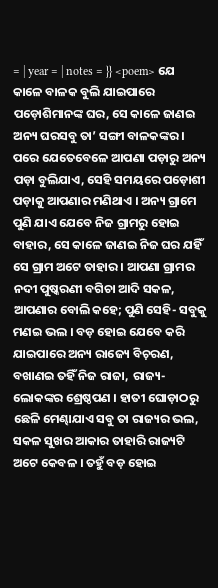= | year = | notes = }} <poem> ଯେ କାଳେ ବାଳକ ବୁଲି ଯାଇପାରେ ପଡ଼ୋଶିମାନଙ୍କ ଘର, ସେ କାଳେ ଜାଣଇ ଅନ୍ୟ ଘରସବୁ ତା’ ସଙ୍ଗୀ ବାଳକଙ୍କର । ପରେ ଯେତେବେଳେ ଆପଣା ପଡ଼ାରୁ ଅନ୍ୟ ପଡ଼ା ବୁଲିଯାଏ, ସେହି ସମୟରେ ପଡ଼ୋଶୀ ପଡ଼ାକୁ ଆପଣାର ମଣିଥାଏ । ଅନ୍ୟ ଗ୍ରାମେ ପୁଣି ଯାଏ ଯେବେ ନିଜ ଗ୍ରାମରୁ ହୋଇ ବାହାର, ସେ କାଳେ ଜାଣଇ ନିଜ ଘର ଯହିଁ ସେ ଗ୍ରାମ ଅଟେ ତାହାର । ଆପଣା ଗ୍ରାମର ନଦୀ ପୁଷ୍କରଣୀ ବଗିଚା ଆଦି ସକଳ, ଆପଣାର ବୋଲି କହେ; ପୁଣି ସେହି- ସବୁକୁ ମଣଇ ଭଲ । ବଡ଼ ହୋଇ ଯେବେ କରି ଯାଇପାରେ ଅନ୍ୟ ରାଜ୍ୟେ ବିଚ଼ରଣ, ବଖାଣଇ ତହିଁ ନିଜ ରାଜା, ରାଜ୍ୟ- ଲୋକଙ୍କର ଶ୍ରେଷ୍ଠପଣ । ହାତୀ ଘୋଡ଼ାଠରୁ ଛେଳି ମେଣ୍ଢାଯାଏ ସବୁ ତା ରାଜ୍ୟର ଭଲ, ସକଳ ସୁଖର ଆକାର ତାହାରି ରାଜ୍ୟଟି ଅଟେ କେବଳ । ତହୁଁ ବଡ଼ ହୋଇ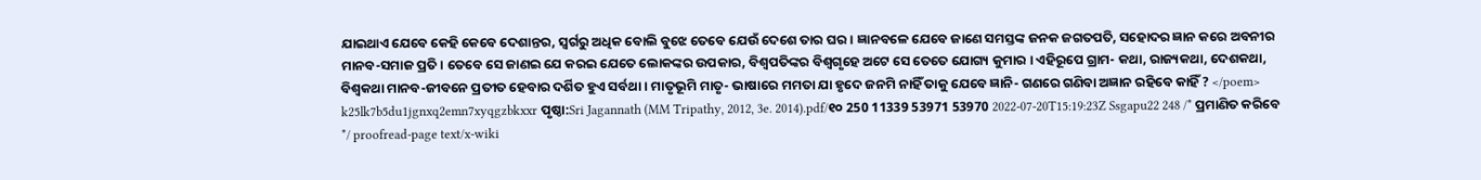ଯାଇଥାଏ ଯେବେ କେହି କେବେ ଦେଶାନ୍ତର, ସ୍ବର୍ଗରୁ ଅଧିକ ବୋଲି ବୁଝେ ତେବେ ଯେଉଁ ଦେଶେ ତାର ଘର । ଜ୍ଞାନବଳେ ଯେବେ ଜାଣେ ସମସ୍ତଙ୍କ ଜନକ ଜଗତପତି, ସହୋଦର ଜ୍ଞାନ କରେ ଅବନୀର ମାନବ-ସମାଜ ପ୍ରତି । ତେବେ ସେ ଜାଣଇ ଯେ କରଇ ଯେତେ ଲୋକଙ୍କର ଉପକାର, ବିଶ୍ବପତିଙ୍କର ବିଶ୍ବଗୃହେ ଅଟେ ସେ ତେତେ ଯୋଗ୍ୟ କୁମାର । ଏହିରୂପେ ଗ୍ରାମ- କଥା, ରାଜ୍ୟକଥା, ଦେଶକଥା, ବିଶ୍ବକଥା ମାନବ-ଜୀବନେ ପ୍ରତୀତ ହେବାର ଦର୍ଶିତ ହୁଏ ସର୍ବଥା । ମାତୃଭୂମି ମାତୃ- ଭାଷାରେ ମମତା ଯା ହୃଦେ ଜନମି ନାହିଁ ତାକୁ ଯେବେ ଜ୍ଞାନି- ଗଣରେ ଗଣିବା ଅଜ୍ଞାନ ରହିବେ କାହିଁ ? </poem> k25lk7b5du1jgnxq2emn7xyqgzbkxxr ପୃଷ୍ଠା:Sri Jagannath (MM Tripathy, 2012, 3e. 2014).pdf/୧୦ 250 11339 53971 53970 2022-07-20T15:19:23Z Ssgapu22 248 /* ପ୍ରମାଣିତ କରିବେ */ proofread-page text/x-wiki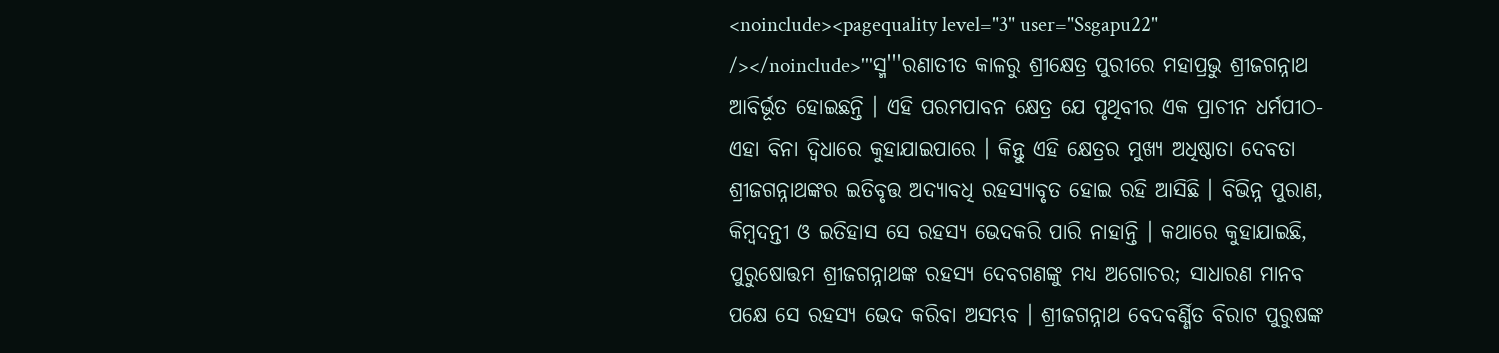<noinclude><pagequality level="3" user="Ssgapu22" /></noinclude>'''ସ୍ମ'''ରଣାତୀତ କାଳରୁ ଶ୍ରୀକ୍ଷେତ୍ର ପୁରୀରେ ମହାପ୍ରଭୁ ଶ୍ରୀଜଗନ୍ନାଥ ଆବିର୍ଭୂତ ହୋଇଛନ୍ତି । ଏହି ପରମପାବନ କ୍ଷେତ୍ର ଯେ ପୃଥିବୀର ଏକ ପ୍ରାଚୀନ ଧର୍ମପୀଠ- ଏହା ବିନା ଦ୍ୱିଧାରେ କୁହାଯାଇପାରେ । କିନ୍ତୁ ଏହି କ୍ଷେତ୍ରର ମୁଖ୍ୟ ଅଧିଷ୍ଠାତା ଦେବତା ଶ୍ରୀଜଗନ୍ନାଥଙ୍କର ଇତିବୃତ୍ତ ଅଦ୍ୟାବଧି ରହସ୍ୟାବୃତ ହୋଇ ରହି ଆସିଛି । ବିଭିନ୍ନ ପୁରାଣ, କିମ୍ୱଦନ୍ତୀ ଓ ଇତିହାସ ସେ ରହସ୍ୟ ଭେଦକରି ପାରି ନାହାନ୍ତି । କଥାରେ କୁହାଯାଇଛି, ପୁରୁଷୋତ୍ତମ ଶ୍ରୀଜଗନ୍ନାଥଙ୍କ ରହସ୍ୟ ଦେବଗଣଙ୍କୁ ମଧ୍ୟ ଅଗୋଚର; ସାଧାରଣ ମାନବ ପକ୍ଷେ ସେ ରହସ୍ୟ ଭେଦ କରିବା ଅସମ୍ଭବ । ଶ୍ରୀଜଗନ୍ନାଥ ବେଦବର୍ଣ୍ଣିତ ବିରାଟ ପୁରୁଷଙ୍କ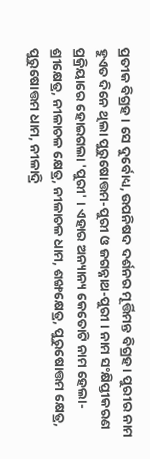ପ୍ରତୀକ ବିଗ୍ରହ । ସେ ଦୁର୍ବୋଧ୍ୟ, ଉପନିଷଦ ଦର୍ଶନର ମୂର୍ତ୍ତିମନ୍ତ ବିଗ୍ରହ । ପୁରୀର ନାମ ହୁଏତ ଦିନେ ଥିଲା ପୁରୁଷୋତ୍ତମ-ପୁରୀ ଓ ଜଗନ୍ନାଥ-ପୁରୀ । ନାମ ସଂକ୍ଷିପ୍ତୀକରଣ ପ୍ରକ୍ରିୟାରେ ହୋଇଗଲା 'ପୁରୀ' । ଏହାର ଅନ୍ୟାନ୍ୟ କେତୋଟି ନାମ ହେଲା- ଶ୍ରୀକ୍ଷେତ୍ର, ନୀଳାଚଳ କ୍ଷେତ୍ର, ନୀଳାଚଳ ଧାମ, ଶଙ୍ଖକ୍ଷେତ୍ର, ପୁରୁଷୋତ୍ତମ କ୍ଷେତ୍ର, ପୁରୁଷୋତ୍ତମ ଧାମ, ନୀଳାଦ୍ରି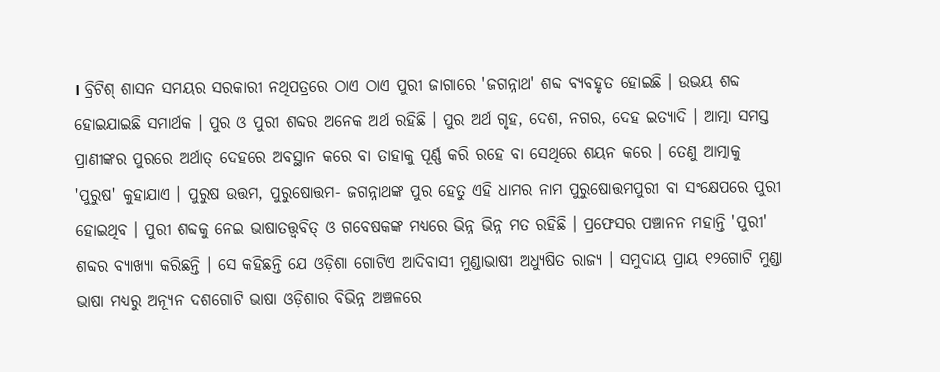। ବ୍ରିଟିଶ୍‍ ଶାସନ ସମୟର ସରକାରୀ ନଥିପତ୍ରରେ ଠାଏ ଠାଏ ପୁରୀ ଜାଗାରେ 'ଜଗନ୍ନାଥ' ଶବ୍ଦ ବ୍ୟବହୃତ ହୋଇଛି । ଉଭୟ ଶବ୍ଦ ହୋଇଯାଇଛି ସମାର୍ଥକ । ପୁର ଓ ପୁରୀ ଶବ୍ଦର ଅନେକ ଅର୍ଥ ରହିଛି । ପୁର ଅର୍ଥ ଗୃହ, ଦେଶ, ନଗର, ଦେହ ଇତ୍ୟାଦି । ଆତ୍ମା ସମସ୍ତ ପ୍ରାଣୀଙ୍କର ପୁରରେ ଅର୍ଥାତ୍‍ ଦେହରେ ଅବସ୍ଥାନ କରେ ବା ତାହାକୁ ପୂର୍ଣ୍ଣ କରି ରହେ ବା ସେଥିରେ ଶୟନ କରେ । ତେଣୁ ଆତ୍ମାକୁ 'ପୁରୁଷ' କୁହାଯାଏ । ପୁରୁଷ ଉତ୍ତମ, ପୁରୁଷୋତ୍ତମ- ଜଗନ୍ନାଥଙ୍କ ପୁର ହେତୁ ଏହି ଧାମର ନାମ ପୁରୁଷୋତ୍ତମପୁରୀ ବା ସଂକ୍ଷେପରେ ପୁରୀ ହୋଇଥିବ । ପୁରୀ ଶବ୍ଦକୁ ନେଇ ଭାଷାତତ୍ତ୍ୱବିତ୍‍ ଓ ଗବେଷକଙ୍କ ମଧ୍ୟରେ ଭିନ୍ନ ଭିନ୍ନ ମତ ରହିଛି । ପ୍ରଫେସର ପଞ୍ଚାନନ ମହାନ୍ତି 'ପୁରୀ' ଶବ୍ଦର ବ୍ୟାଖ୍ୟା କରିଛନ୍ତି । ସେ କହିଛନ୍ତି ଯେ ଓଡ଼ିଶା ଗୋଟିଏ ଆଦିବାସୀ ମୁଣ୍ଡାଭାଷୀ ଅଧ୍ୟୁଷିତ ରାଜ୍ୟ । ସମୁଦାୟ ପ୍ରାୟ ୧୨ଗୋଟି ମୁଣ୍ଡା ଭାଷା ମଧ୍ୟରୁ ଅନ୍ୟୂନ ଦଶଗୋଟି ଭାଷା ଓଡ଼ିଶାର ବିଭିନ୍ନ ଅଞ୍ଚଳରେ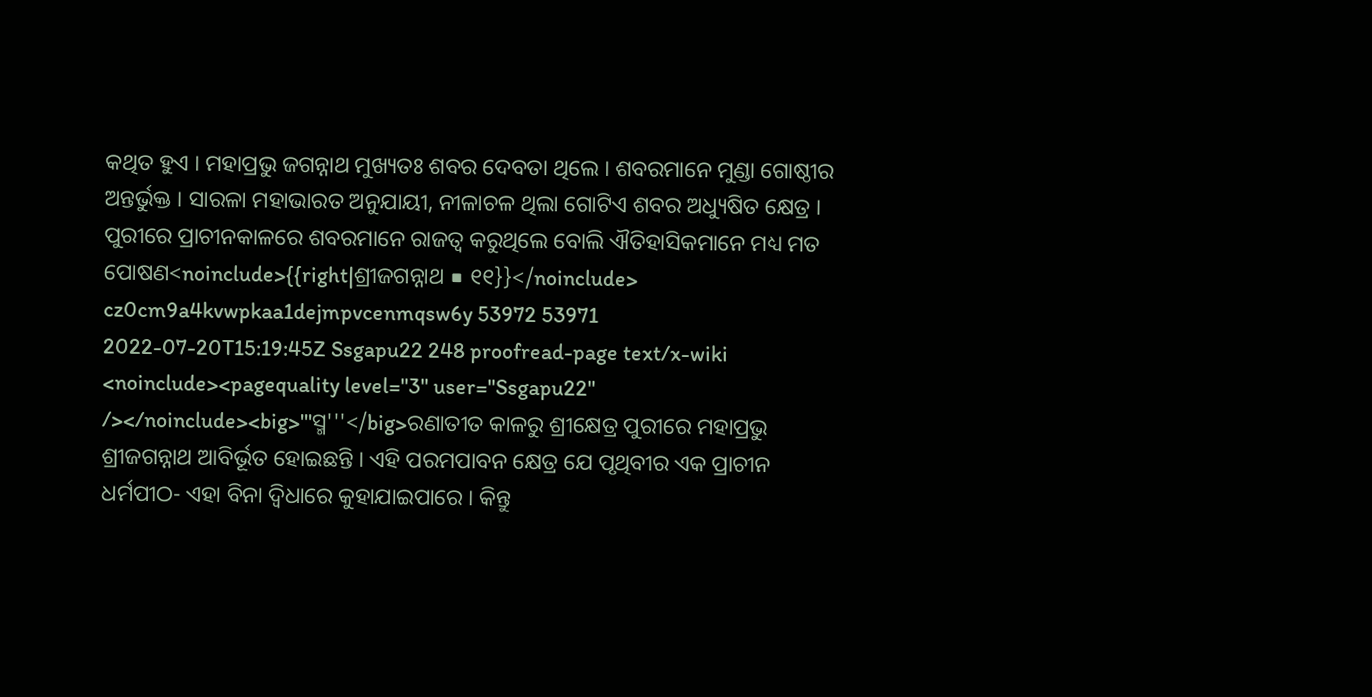କଥିତ ହୁଏ । ମହାପ୍ରଭୁ ଜଗନ୍ନାଥ ମୁଖ୍ୟତଃ ଶବର ଦେବତା ଥିଲେ । ଶବରମାନେ ମୁଣ୍ଡା ଗୋଷ୍ଠୀର ଅନ୍ତର୍ଭୁକ୍ତ । ସାରଳା ମହାଭାରତ ଅନୁଯାୟୀ, ନୀଳାଚଳ ଥିଲା ଗୋଟିଏ ଶବର ଅଧ୍ୟୁଷିତ କ୍ଷେତ୍ର । ପୁରୀରେ ପ୍ରାଚୀନକାଳରେ ଶବରମାନେ ରାଜତ୍ୱ କରୁଥିଲେ ବୋଲି ଐତିହାସିକମାନେ ମଧ୍ୟ ମତ ପୋଷଣ<noinclude>{{right|ଶ୍ରୀଜଗନ୍ନାଥ ■ ୧୧}}</noinclude> cz0cm9a4kvwpkaa1dejmpvcenmqsw6y 53972 53971 2022-07-20T15:19:45Z Ssgapu22 248 proofread-page text/x-wiki <noinclude><pagequality level="3" user="Ssgapu22" /></noinclude><big>'''ସ୍ମ'''</big>ରଣାତୀତ କାଳରୁ ଶ୍ରୀକ୍ଷେତ୍ର ପୁରୀରେ ମହାପ୍ରଭୁ ଶ୍ରୀଜଗନ୍ନାଥ ଆବିର୍ଭୂତ ହୋଇଛନ୍ତି । ଏହି ପରମପାବନ କ୍ଷେତ୍ର ଯେ ପୃଥିବୀର ଏକ ପ୍ରାଚୀନ ଧର୍ମପୀଠ- ଏହା ବିନା ଦ୍ୱିଧାରେ କୁହାଯାଇପାରେ । କିନ୍ତୁ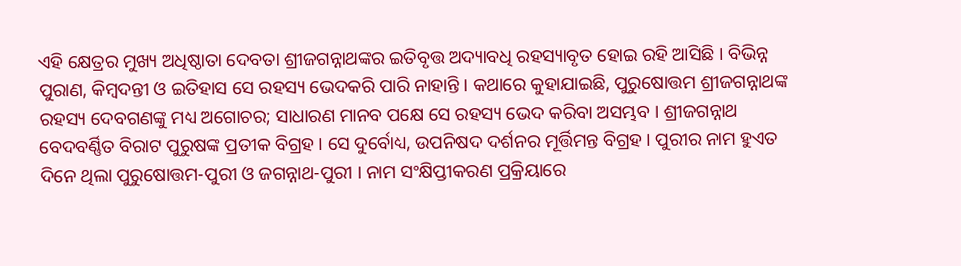ଏହି କ୍ଷେତ୍ରର ମୁଖ୍ୟ ଅଧିଷ୍ଠାତା ଦେବତା ଶ୍ରୀଜଗନ୍ନାଥଙ୍କର ଇତିବୃତ୍ତ ଅଦ୍ୟାବଧି ରହସ୍ୟାବୃତ ହୋଇ ରହି ଆସିଛି । ବିଭିନ୍ନ ପୁରାଣ, କିମ୍ୱଦନ୍ତୀ ଓ ଇତିହାସ ସେ ରହସ୍ୟ ଭେଦକରି ପାରି ନାହାନ୍ତି । କଥାରେ କୁହାଯାଇଛି, ପୁରୁଷୋତ୍ତମ ଶ୍ରୀଜଗନ୍ନାଥଙ୍କ ରହସ୍ୟ ଦେବଗଣଙ୍କୁ ମଧ୍ୟ ଅଗୋଚର; ସାଧାରଣ ମାନବ ପକ୍ଷେ ସେ ରହସ୍ୟ ଭେଦ କରିବା ଅସମ୍ଭବ । ଶ୍ରୀଜଗନ୍ନାଥ ବେଦବର୍ଣ୍ଣିତ ବିରାଟ ପୁରୁଷଙ୍କ ପ୍ରତୀକ ବିଗ୍ରହ । ସେ ଦୁର୍ବୋଧ୍ୟ, ଉପନିଷଦ ଦର୍ଶନର ମୂର୍ତ୍ତିମନ୍ତ ବିଗ୍ରହ । ପୁରୀର ନାମ ହୁଏତ ଦିନେ ଥିଲା ପୁରୁଷୋତ୍ତମ-ପୁରୀ ଓ ଜଗନ୍ନାଥ-ପୁରୀ । ନାମ ସଂକ୍ଷିପ୍ତୀକରଣ ପ୍ରକ୍ରିୟାରେ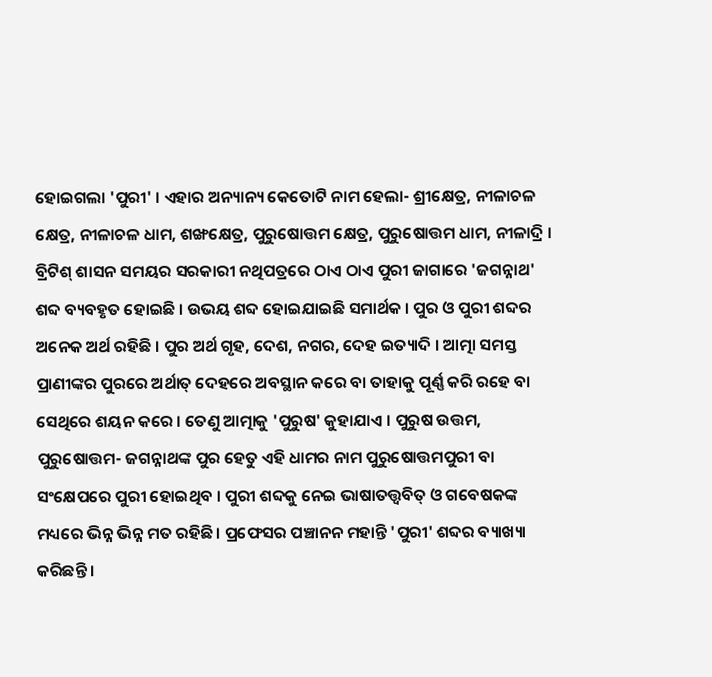ହୋଇଗଲା 'ପୁରୀ' । ଏହାର ଅନ୍ୟାନ୍ୟ କେତୋଟି ନାମ ହେଲା- ଶ୍ରୀକ୍ଷେତ୍ର, ନୀଳାଚଳ କ୍ଷେତ୍ର, ନୀଳାଚଳ ଧାମ, ଶଙ୍ଖକ୍ଷେତ୍ର, ପୁରୁଷୋତ୍ତମ କ୍ଷେତ୍ର, ପୁରୁଷୋତ୍ତମ ଧାମ, ନୀଳାଦ୍ରି । ବ୍ରିଟିଶ୍‍ ଶାସନ ସମୟର ସରକାରୀ ନଥିପତ୍ରରେ ଠାଏ ଠାଏ ପୁରୀ ଜାଗାରେ 'ଜଗନ୍ନାଥ' ଶବ୍ଦ ବ୍ୟବହୃତ ହୋଇଛି । ଉଭୟ ଶବ୍ଦ ହୋଇଯାଇଛି ସମାର୍ଥକ । ପୁର ଓ ପୁରୀ ଶବ୍ଦର ଅନେକ ଅର୍ଥ ରହିଛି । ପୁର ଅର୍ଥ ଗୃହ, ଦେଶ, ନଗର, ଦେହ ଇତ୍ୟାଦି । ଆତ୍ମା ସମସ୍ତ ପ୍ରାଣୀଙ୍କର ପୁରରେ ଅର୍ଥାତ୍‍ ଦେହରେ ଅବସ୍ଥାନ କରେ ବା ତାହାକୁ ପୂର୍ଣ୍ଣ କରି ରହେ ବା ସେଥିରେ ଶୟନ କରେ । ତେଣୁ ଆତ୍ମାକୁ 'ପୁରୁଷ' କୁହାଯାଏ । ପୁରୁଷ ଉତ୍ତମ, ପୁରୁଷୋତ୍ତମ- ଜଗନ୍ନାଥଙ୍କ ପୁର ହେତୁ ଏହି ଧାମର ନାମ ପୁରୁଷୋତ୍ତମପୁରୀ ବା ସଂକ୍ଷେପରେ ପୁରୀ ହୋଇଥିବ । ପୁରୀ ଶବ୍ଦକୁ ନେଇ ଭାଷାତତ୍ତ୍ୱବିତ୍‍ ଓ ଗବେଷକଙ୍କ ମଧ୍ୟରେ ଭିନ୍ନ ଭିନ୍ନ ମତ ରହିଛି । ପ୍ରଫେସର ପଞ୍ଚାନନ ମହାନ୍ତି 'ପୁରୀ' ଶବ୍ଦର ବ୍ୟାଖ୍ୟା କରିଛନ୍ତି ।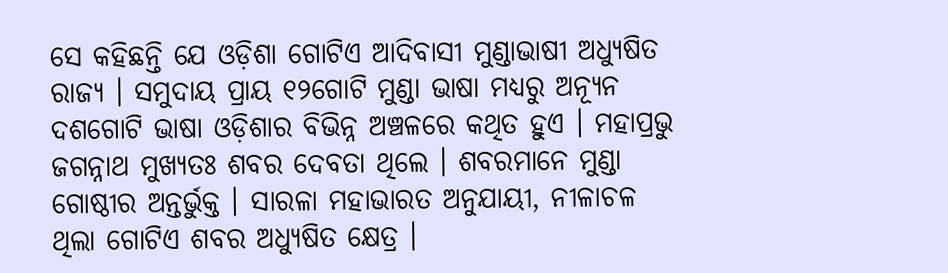ସେ କହିଛନ୍ତି ଯେ ଓଡ଼ିଶା ଗୋଟିଏ ଆଦିବାସୀ ମୁଣ୍ଡାଭାଷୀ ଅଧ୍ୟୁଷିତ ରାଜ୍ୟ । ସମୁଦାୟ ପ୍ରାୟ ୧୨ଗୋଟି ମୁଣ୍ଡା ଭାଷା ମଧ୍ୟରୁ ଅନ୍ୟୂନ ଦଶଗୋଟି ଭାଷା ଓଡ଼ିଶାର ବିଭିନ୍ନ ଅଞ୍ଚଳରେ କଥିତ ହୁଏ । ମହାପ୍ରଭୁ ଜଗନ୍ନାଥ ମୁଖ୍ୟତଃ ଶବର ଦେବତା ଥିଲେ । ଶବରମାନେ ମୁଣ୍ଡା ଗୋଷ୍ଠୀର ଅନ୍ତର୍ଭୁକ୍ତ । ସାରଳା ମହାଭାରତ ଅନୁଯାୟୀ, ନୀଳାଚଳ ଥିଲା ଗୋଟିଏ ଶବର ଅଧ୍ୟୁଷିତ କ୍ଷେତ୍ର ।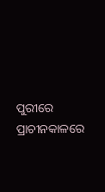ପୁରୀରେ ପ୍ରାଚୀନକାଳରେ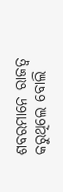ଶବରମାନେ ରାଜତ୍ୱ କରୁଥିଲେ ବୋଲି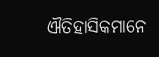ଐତିହାସିକମାନେ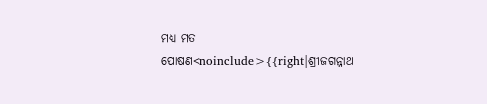ମଧ୍ୟ ମତ ପୋଷଣ<noinclude>{{right|ଶ୍ରୀଜଗନ୍ନାଥ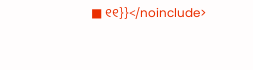■ ୧୧}}</noinclude>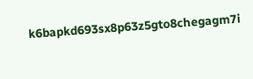k6bapkd693sx8p63z5gto8chegagm7i